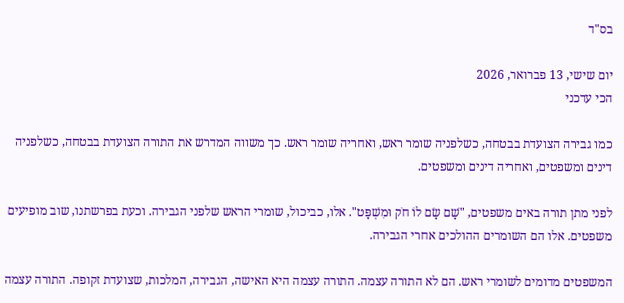בס"ד

יום שישי, 13 פברואר, 2026
הכי עדכני

כמו גבירה הצועדת בבטחה, כשלפניה שומר ראש, ואחריה שומר ראש. כך משווה המדרש את התורה הצועדת בבטחה, כשלפניה דינים ומשפטים, ואחריה דינים ומשפטים.

לפני מתן תורה באים משפטים, "שָׁם שָׂם לוֹ חֹק וּמִשְׁפָּט". אלו, כביכול, שומרי הראש שלפני הגבירה. וכעת בפרשתנו, שוב מופיעים משפטים. אלו הם השומרים ההולכים אחרי הגבירה.

המשפטים מדומים לשומרי ראש. הם לא התורה עצמה. התורה עצמה היא האישה, הגבירה, המלכות, שצועדת זקופה. התורה עצמה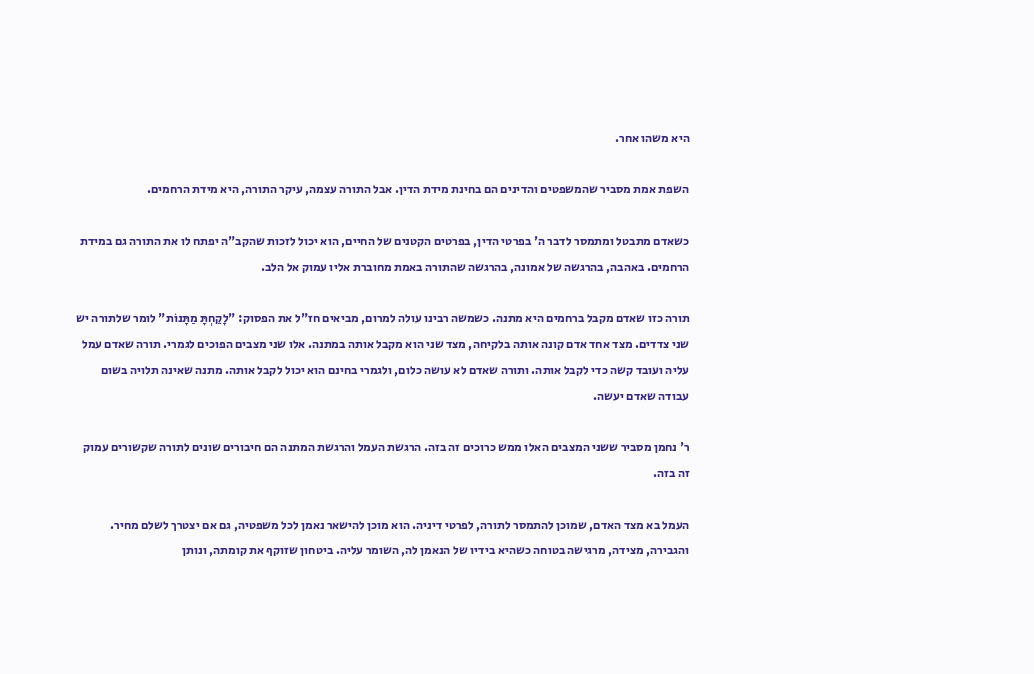היא משהו אחר.

השפת אמת מסביר שהמשפטים והדינים הם בחינת מידת הדין. אבל התורה עצמה, עיקר התורה, היא מידת הרחמים.

כשאדם מתבטל ומתמסר לדבר ה' בפרטי הדין, בפרטים הקטנים של החיים, הוא יכול לזכות שהקב"ה יפתח לו את התורה גם במידת הרחמים. באהבה, בהרגשה של אמונה, בהרגשה שהתורה באמת מחוברת אליו עמוק אל הלב.

תורה כזו שאדם מקבל ברחמים היא מתנה. כשמשה רבינו עולה למרום, מביאים חז"ל את הפסוק: "לָקַחְתָּ מַתָּנוֹת" לומר שלתורה יש שני צדדים. מצד אחד אדם קונה אותה בלקיחה, מצד שני הוא מקבל אותה במתנה. אלו שני מצבים הפוכים לגמרי. תורה שאדם עמל עליה ועובד קשה כדי לקבל אותה. ותורה שאדם לא עושה כלום, ולגמרי בחינם הוא יכול לקבל אותה. מתנה שאינה תלויה בשום עבודה שאדם יעשה.

ר' נחמן מסביר ששני המצבים האלו ממש כרוכים זה בזה. הרגשת העמל והרגשת המתנה הם חיבורים שונים לתורה שקשורים עמוק זה בזה.

העמל בא מצד האדם, שמוכן להתמסר לתורה, לפרטי דיניה. הוא מוכן להישאר נאמן לכל משפטיה, גם אם יצטרך לשלם מחיר. והגבירה, מצידה, מרגישה בטוחה כשהיא בידיו של הנאמן לה, השומר עליה. ביטחון שזוקף את קומתה, ונותן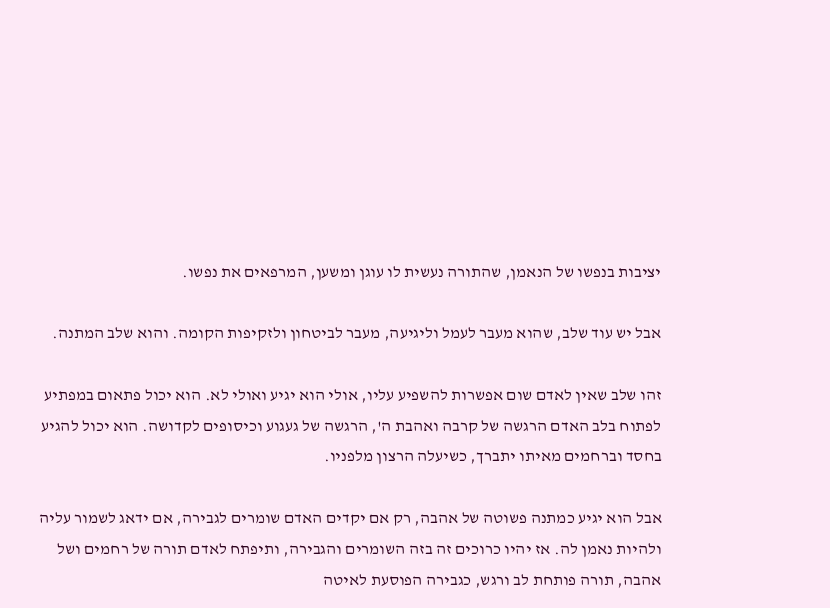יציבות בנפשו של הנאמן, שהתורה נעשית לו עוגן ומשען, המרפאים את נפשו.

אבל יש עוד שלב, שהוא מעבר לעמל וליגיעה, מעבר לביטחון ולזקיפות הקומה. והוא שלב המתנה.

זהו שלב שאין לאדם שום אפשרות להשפיע עליו, אולי הוא יגיע ואולי לא. הוא יכול פתאום במפתיע לפתוח בלב האדם הרגשה של קרבה ואהבת ה', הרגשה של געגוע וכיסופים לקדושה. הוא יכול להגיע בחסד וברחמים מאיתו יתברך, כשיעלה הרצון מלפניו.

אבל הוא יגיע כמתנה פשוטה של אהבה, רק אם יקדים האדם שומרים לגבירה, אם ידאג לשמור עליה ולהיות נאמן לה. אז יהיו כרוכים זה בזה השומרים והגבירה, ותיפתח לאדם תורה של רחמים ושל אהבה, תורה פותחת לב ורגש, כגבירה הפוסעת לאיטה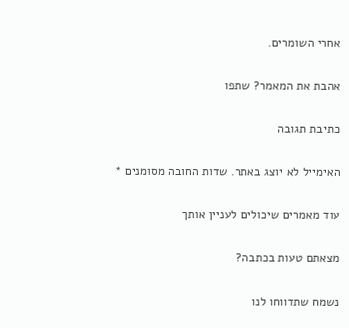אחרי השומרים.

אהבת את המאמר? שתפו

כתיבת תגובה

האימייל לא יוצג באתר. שדות החובה מסומנים *

עוד מאמרים שיכולים לעניין אותך

מצאתם טעות בכתבה?

נשמח שתדווחו לנו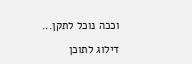וככה נוכל לתקן...

דילוג לתוכן